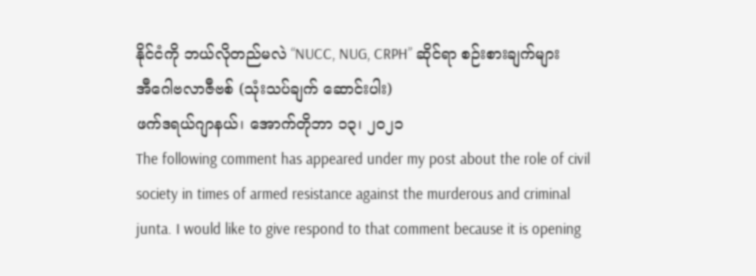နိုင်ငံကို ဘယ်လိုတည်မလဲ “NUCC, NUG, CRPH” ဆိုင်ရာ စဉ်းစားချက်များ
အီဂေါဗလာဇီဗစ် (သုံးသပ်ချက် ဆောင်းပါး)
ဖက်ဒရယ်ဂျာနယ်၊ အောက်တိုဘာ ၁၃၊ ၂၀၂၁
The following comment has appeared under my post about the role of civil society in times of armed resistance against the murderous and criminal junta. I would like to give respond to that comment because it is opening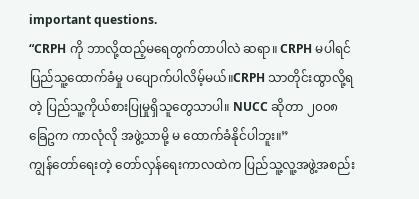important questions.
“CRPH ကို ဘာလို့ထည့်မရေတွက်တာပါလဲ ဆရာ။ CRPH မပါရင် ပြည်သူ့ထောက်ခံမှု ပပျောက်ပါလိမ့်မယ်။CRPH သာတိုင်းထွာလို့ရတဲ့ ပြည်သူ့ကိုယ်စားပြုမှုရှိသူတွေသာပါ။ NUCC ဆိုတာ ၂၀၀၈ ခြေဥက ကာလုံလို အဖွဲ့သာမို့ မ ထောက်ခံနိုင်ပါဘူး။”
ကျွန်တော်ရေးတဲ့ တော်လှန်ရေးကာလထဲက ပြည်သူ့လူ့အဖွဲ့အစည်း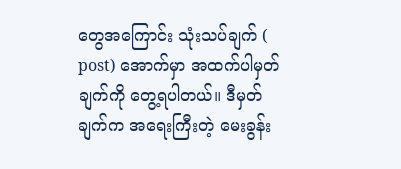တွေအကြောင်း သုံးသပ်ချက် ( post) အောက်မှာ အထက်ပါမှတ်ချက်ကို တွေ့ရပါတယ်။ ဒီမှတ်ချက်က အရေးကြီးတဲ့ မေးခွန်း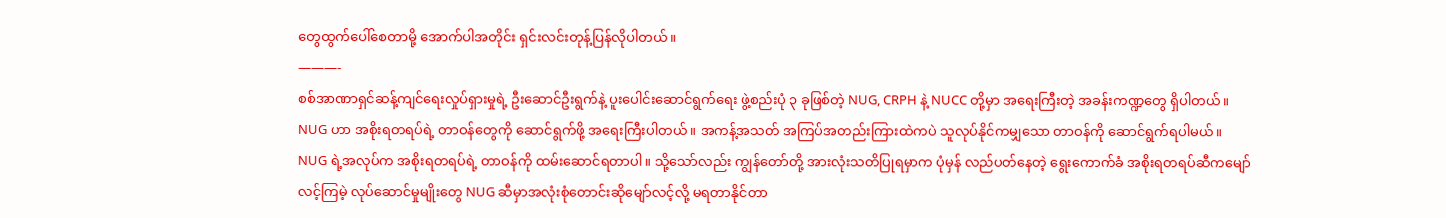တွေထွက်ပေါ်စေတာမို့ အောက်ပါအတိုင်း ရှင်းလင်းတုန့်ပြန်လိုပါတယ်။
———-
စစ်အာဏာရှင်ဆန့်ကျင်ရေးလှုပ်ရှားမှုရဲ့ ဦးဆောင်ဦးရွက်နဲ့ ပူးပေါင်းဆောင်ရွက်ရေး ဖွဲ့စည်းပုံ ၃ ခုဖြစ်တဲ့ NUG, CRPH နဲ့ NUCC တို့မှာ အရေးကြီးတဲ့ အခန်းကဏ္ဍတွေ ရှိပါတယ်။
NUG ဟာ အစိုးရတရပ်ရဲ့ တာဝန်တွေကို ဆောင်ရွက်ဖို့ အရေးကြီးပါတယ်။ အကန့်အသတ် အကြပ်အတည်းကြားထဲကပဲ သူလုပ်နိုင်ကမျှသော တာဝန်ကို ဆောင်ရွက်ရပါမယ်။
NUG ရဲ့အလုပ်က အစိုးရတရပ်ရဲ့ တာဝန်ကို ထမ်းဆောင်ရတာပါ။ သို့သော်လည်း ကျွန်တော်တို့ အားလုံးသတိပြုရမှာက ပုံမှန် လည်ပတ်နေတဲ့ ရွေးကောက်ခံ အစိုးရတရပ်ဆီကမျော်လင့်ကြမဲ့ လုပ်ဆောင်မှုမျိုးတွေ NUG ဆီမှာအလုံးစုံတောင်းဆိုမျော်လင့်လို့ မရတာနိုင်တာ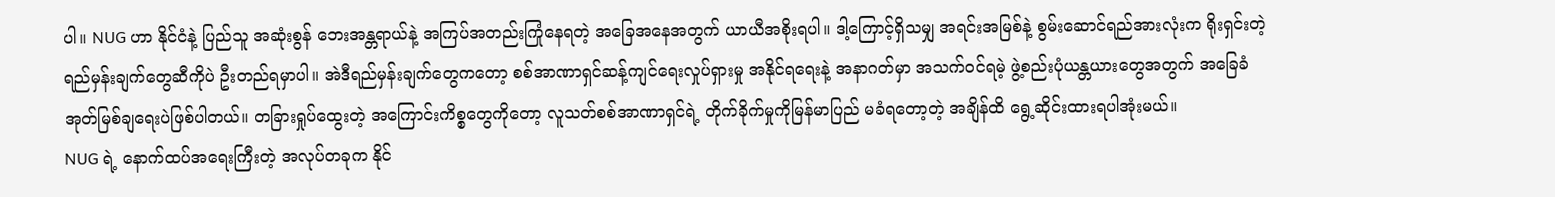ပါ။ NUG ဟာ နိုင်ငံနဲ့ ပြည်သူ အဆုံးစွန် ဘေးအန္တရာယ်နဲ့ အကြပ်အတည်းကြုံနေရတဲ့ အခြေအနေအတွက် ယာယီအစိုးရပါ။ ဒါ့ကြောင့်ရှိသမျှ အရင်းအမြစ်နဲ့ စွမ်းဆောင်ရည်အားလုံးက ရိုးရှင်းတဲ့ ရည်မှန်းချက်တွေဆီကိုပဲ ဦးတည်ရမှာပါ။ အဲဒီရည်မှန်းချက်တွေကတော့ စစ်အာဏာရှင်ဆန့်ကျင်ရေးလှုပ်ရှားမှု အနိုင်ရရေးနဲ့ အနာဂတ်မှာ အသက်ဝင်ရမဲ့ ဖွဲ့စည်းပုံယန္တယားတွေအတွက် အခြေခံအုတ်မြစ်ချရေးပဲဖြစ်ပါတယ်။ တခြားရှုပ်ထွေးတဲ့ အကြောင်းကိစ္စတွေကိုတော့ လူသတ်စစ်အာဏာရှင်ရဲ့ တိုက်ခိုက်မှုကိုမြန်မာပြည် မခံရတော့တဲ့ အချိန်ထိ ရွေ့ဆိုင်းထားရပါအုံးမယ်။
NUG ရဲ့ နောက်ထပ်အရေးကြီးတဲ့ အလုပ်တခုက နိုင်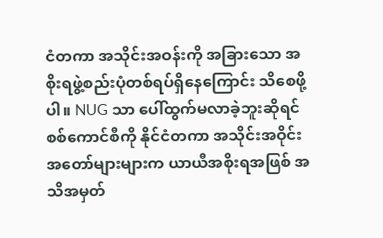ငံတကာ အသိုင်းအဝန်းကို အခြားသော အစိုးရဖွဲ့စည်းပုံတစ်ရပ်ရှိနေကြောင်း သိစေဖို့ပါ။ NUG သာ ပေါ်ထွက်မလာခဲ့ဘူးဆိုရင် စစ်ကောင်စီကို နိုင်ငံတကာ အသိုင်းအဝိုင်းအတော်များများက ယာယီအစိုးရအဖြစ် အသိအမှတ်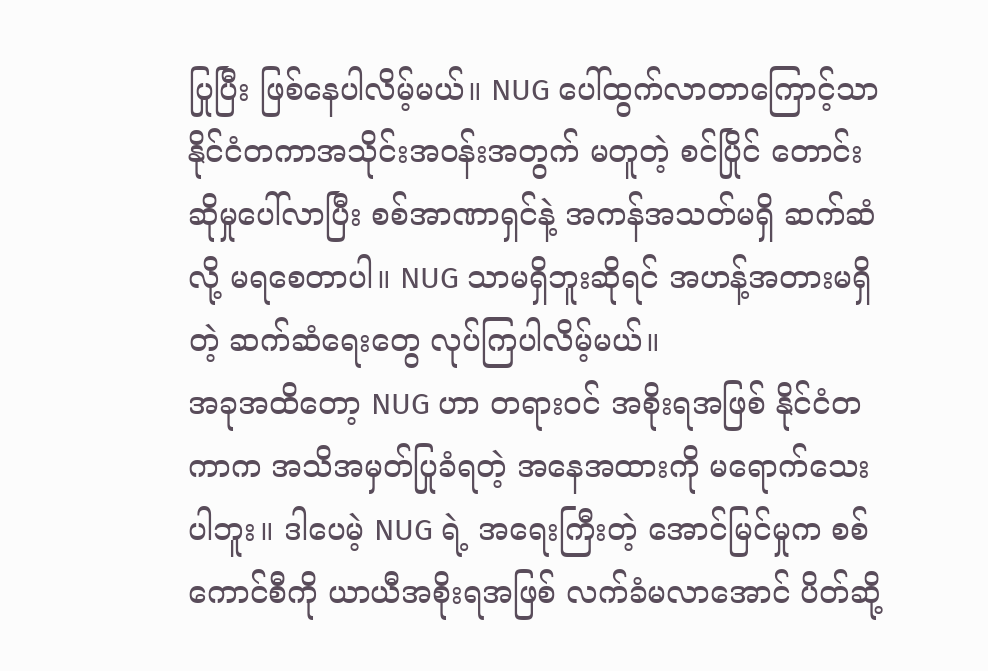ပြုပြီး ဖြစ်နေပါလိမ့်မယ်။ NUG ပေါ်ထွက်လာတာကြောင့်သာ နိုင်ငံတကာအသိုင်းအဝန်းအတွက် မတူတဲ့ စင်ပြိုင် တောင်းဆိုမှုပေါ်လာပြီး စစ်အာဏာရှင်နဲ့ အကန်အသတ်မရှိ ဆက်ဆံလို့ မရစေတာပါ။ NUG သာမရှိဘူးဆိုရင် အဟန့်အတားမရှိတဲ့ ဆက်ဆံရေးတွေ လုပ်ကြပါလိမ့်မယ်။
အခုအထိတော့ NUG ဟာ တရားဝင် အစိုးရအဖြစ် နိုင်ငံတကာက အသိအမှတ်ပြုခံရတဲ့ အနေအထားကို မရောက်သေးပါဘူး။ ဒါပေမဲ့ NUG ရဲ့ အရေးကြီးတဲ့ အောင်မြင်မှုက စစ်ကောင်စီကို ယာယီအစိုးရအဖြစ် လက်ခံမလာအောင် ပိတ်ဆို့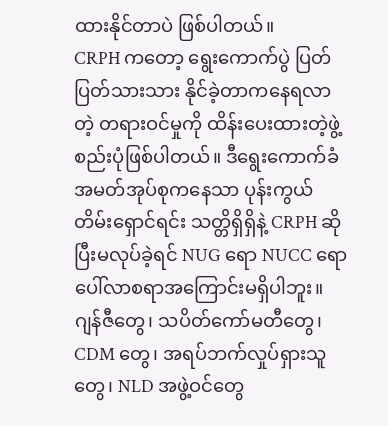ထားနိုင်တာပဲ ဖြစ်ပါတယ်။
CRPH ကတော့ ရွေးကောက်ပွဲ ပြတ်ပြတ်သားသား နိုင်ခဲ့တာကနေရလာတဲ့ တရားဝင်မှုကို ထိန်းပေးထားတဲ့ဖွဲ့စည်းပုံဖြစ်ပါတယ်။ ဒီရွေးကောက်ခံ အမတ်အုပ်စုကနေသာ ပုန်းကွယ်တိမ်းရှောင်ရင်း သတ္တိရှိရှိနဲ့ CRPH ဆိုပြီးမလုပ်ခဲ့ရင် NUG ရော NUCC ရောပေါ်လာစရာအကြောင်းမရှိပါဘူး။
ဂျန်ဇီတွေ၊ သပိတ်ကော်မတီတွေ၊ CDM တွေ၊ အရပ်ဘက်လှုပ်ရှားသူတွေ၊ NLD အဖွဲ့ဝင်တွေ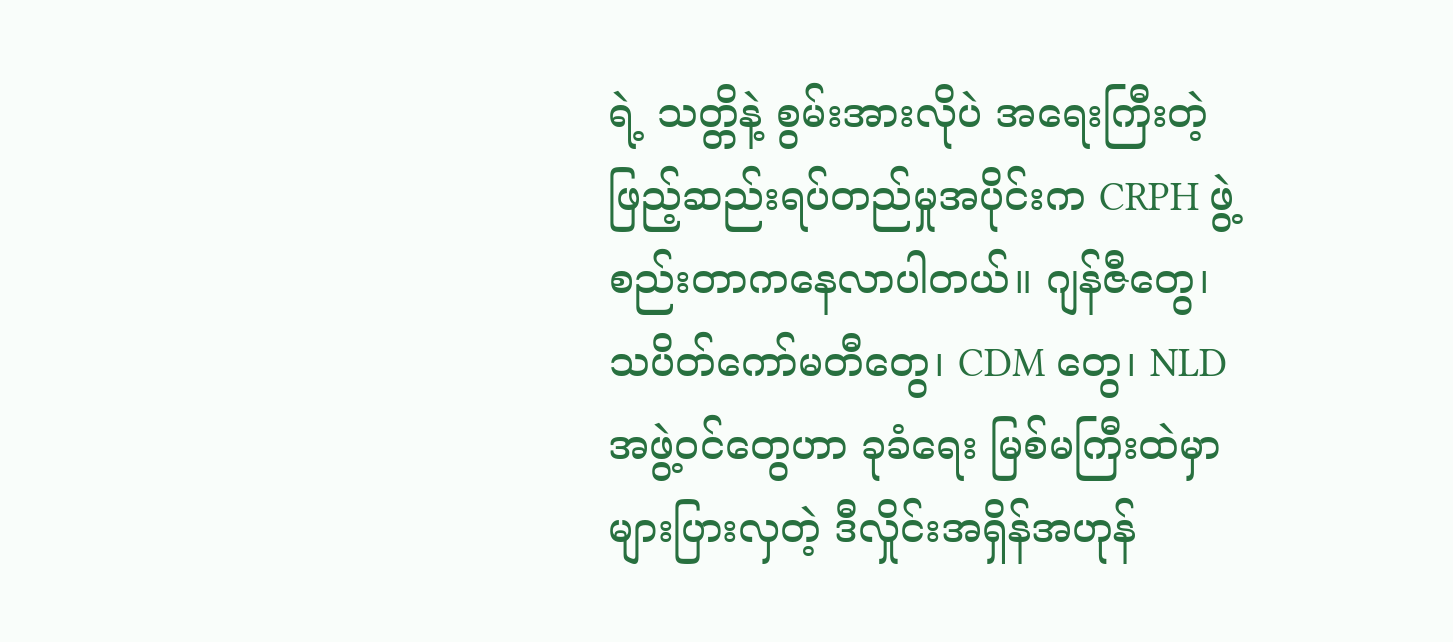ရဲ့ သတ္တိနဲ့ စွမ်းအားလိုပဲ အရေးကြီးတဲ့ ဖြည့်ဆည်းရပ်တည်မှုအပိုင်းက CRPH ဖွဲ့စည်းတာကနေလာပါတယ်။ ဂျန်ဇီတွေ၊ သပိတ်ကော်မတီတွေ၊ CDM တွေ၊ NLD အဖွဲ့ဝင်တွေဟာ ခုခံရေး မြစ်မကြီးထဲမှာ များပြားလှတဲ့ ဒီလှိုင်းအရှိန်အဟုန်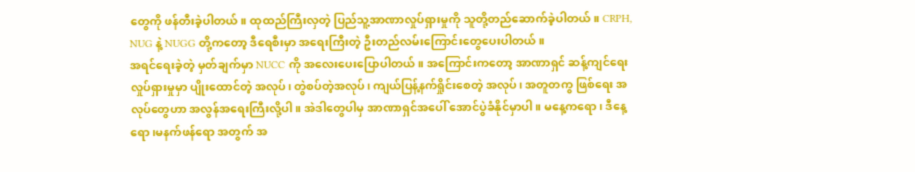တွေကို ဖန်တီးခဲ့ပါတယ်။ ထုထည်ကြီးလှတဲ့ ပြည်သူ့အာဏာလှုပ်ရှားမှုကို သူတို့တည်ဆောက်ခဲ့ပါတယ်။ CRPH, NUG နဲ့ NUGG တို့ကတော့ ဒီရေစီးမှာ အရေးကြီးတဲ့ ဦးတည်လမ်းကြောင်းတွေပေးပါတယ်။
အရင်ရေးခဲ့တဲ့ မှတ်ချက်မှာ NUCC ကို အလေးပေးပြောပါတယ်။ အကြောင်းကတော့ အာဏာရှင် ဆန့်ကျင်ရေးလှုပ်ရှားမှုမှာ ပျိုးထောင်တဲ့ အလုပ်၊ တွဲစပ်တဲ့အလုပ်၊ ကျယ်ပြန့်နက်ရှိုင်းစေတဲ့ အလုပ်၊ အတူတကွ ဖြစ်ရေး အလုပ်တွေဟာ အလွန်အရေးကြီးလို့ပါ။ အဲဒါတွေပါမှ အာဏာရှင်အပေါ် အောင်ပွဲခံနိုင်မှာပါ။ မနေ့ကရော၊ ဒီနေ့ရော၊မနက်ဖန်ရော အတွက် အ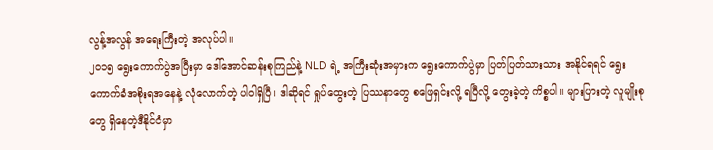လွန့်အလွန် အရေးကြီးတဲ့ အလုပ်ပါ။
၂၀၁၅ ရွေးကောက်ပွဲအပြီးမှာ ဒေါ်အောင်ဆန်းစုကြည်နဲ့ NLD ရဲ့ အကြီးဆုံးအမှားက ရွေးကောက်ပွဲမှာ ပြတ်ပြတ်သားသား အနိုင်ရရင် ရွေးကောက်ခံအစိုးရအနေနဲ့ လုံလောက်တဲ့ ပါဝါရှိပြီ၊ ဒါဆိုရင် ရှုပ်ထွေးတဲ့ ပြဿနာတွေ စဖြေရှင်းလို့ ရပြီလို့ တွေးခဲ့တဲ့ ကိစ္စပါ။ များပြားတဲ့ လူမျိုးစုတွေ ရှိနေတဲ့ဒီနိုင်ငံမှာ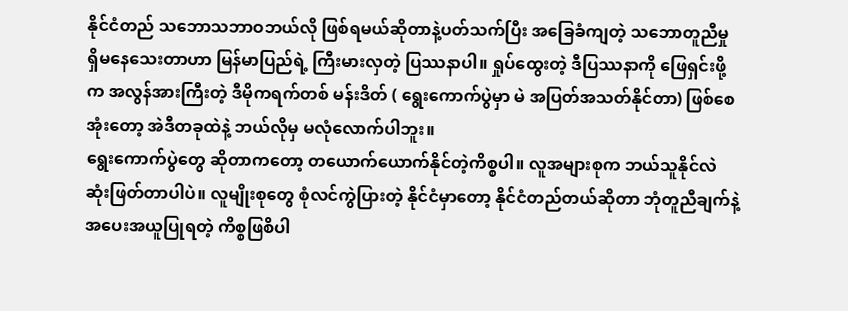နိုင်ငံတည် သဘောသဘာဝဘယ်လို ဖြစ်ရမယ်ဆိုတာနဲ့ပတ်သက်ပြီး အခြေခံကျတဲ့ သဘောတူညီမှု ရှိမနေသေးတာဟာ မြန်မာပြည်ရဲ့ ကြီးမားလှတဲ့ ပြဿနာပါ။ ရှုပ်ထွေးတဲ့ ဒီပြဿနာကို ဖြေရှင်းဖို့က အလွန်အားကြီးတဲ့ ဒီမိုကရက်တစ် မန်းဒိတ် ( ရွေးကောက်ပွဲမှာ မဲ အပြတ်အသတ်နိုင်တာ) ဖြစ်စေအုံးတော့ အဲဒီတခုထဲနဲ့ ဘယ်လိုမှ မလုံလောက်ပါဘူး။
ရွေးကောက်ပွဲတွေ ဆိုတာကတော့ တယောက်ယောက်နိုင်တဲ့ကိစ္စပါ။ လူအများစုက ဘယ်သူနိုင်လဲ ဆုံးဖြတ်တာပါပဲ။ လူမျိုးစုတွေ စုံလင်ကွဲပြားတဲ့ နိုင်ငံမှာတော့ နိုင်ငံတည်တယ်ဆိုတာ ဘုံတူညီချက်နဲ့ အပေးအယူပြုရတဲ့ ကိစ္စဖြစိပါ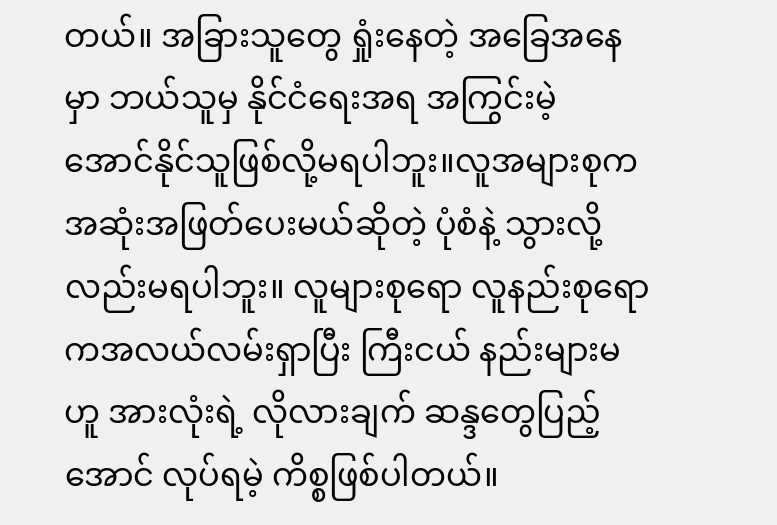တယ်။ အခြားသူတွေ ရှုံးနေတဲ့ အခြေအနေမှာ ဘယ်သူမှ နိုင်ငံရေးအရ အကြွင်းမဲ့ အောင်နိုင်သူဖြစ်လို့မရပါဘူး။လူအများစုက အဆုံးအဖြတ်ပေးမယ်ဆိုတဲ့ ပုံစံနဲ့ သွားလို့လည်းမရပါဘူး။ လူများစုရော လူနည်းစုရောကအလယ်လမ်းရှာပြီး ကြီးငယ် နည်းများမဟူ အားလုံးရဲ့ လိုလားချက် ဆန္ဒတွေပြည့်အောင် လုပ်ရမဲ့ ကိစ္စဖြစ်ပါတယ်။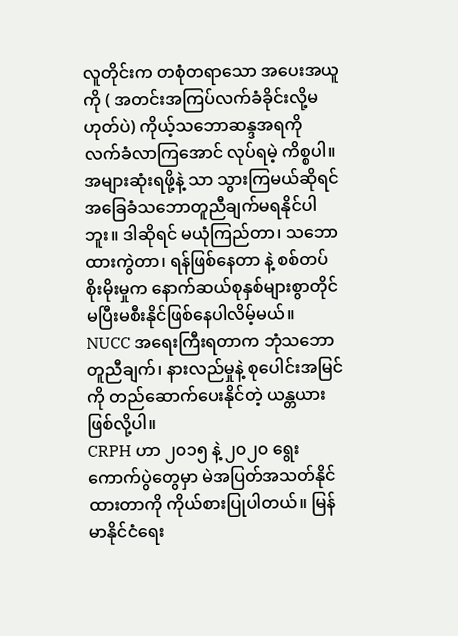လူတိုင်းက တစုံတရာသော အပေးအယူကို ( အတင်းအကြပ်လက်ခံခိုင်းလို့မဟုတ်ပဲ) ကိုယ့်သဘောဆန္ဒအရကို လက်ခံလာကြအောင် လုပ်ရမဲ့ ကိစ္စပါ။ အများဆုံးရဖို့နဲ့ သာ သွားကြမယ်ဆိုရင် အခြေခံသဘောတူညီချက်မရနိုင်ပါဘူး။ ဒါဆိုရင် မယုံကြည်တာ၊ သဘောထားကွဲတာ၊ ရန်ဖြစ်နေတာ နဲ့ စစ်တပ်စိုးမိုးမှုက နောက်ဆယ်စုနှစ်များစွာတိုင် မပြီးမစီးနိုင်ဖြစ်နေပါလိမ့်မယ်။
NUCC အရေးကြီးရတာက ဘုံသဘောတူညီချက်၊ နားလည်မှုနဲ့ စုပေါင်းအမြင်ကို တည်ဆောက်ပေးနိုင်တဲ့ ယန္တယားဖြစ်လို့ပါ။
CRPH ဟာ ၂၀၁၅ နဲ့ ၂၀၂၀ ရွေးကောက်ပွဲတွေမှာ မဲအပြတ်အသတ်နိုင်ထားတာကို ကိုယ်စားပြုပါတယ်။ မြန်မာနိုင်ငံရေး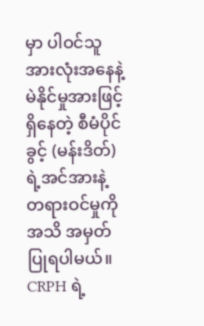မှာ ပါဝင်သူအားလုံးအနေနဲ့ မဲနိုင်မှုအားဖြင့် ရှိနေတဲ့ စီမံပိုင်ခွင့် (မန်းဒိတ်) ရဲ့အင်အားနဲ့ တရားဝင်မှုကို အသိ အမှတ်ပြုရပါမယ်။ CRPH ရဲ့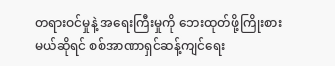တရားဝင်မှုနဲ့ အရေးကြီးမှုကို ဘေးထုတ်ဖို့ကြိုးစားမယ်ဆိုရင် စစ်အာဏာရှင်ဆန့်ကျင်ရေး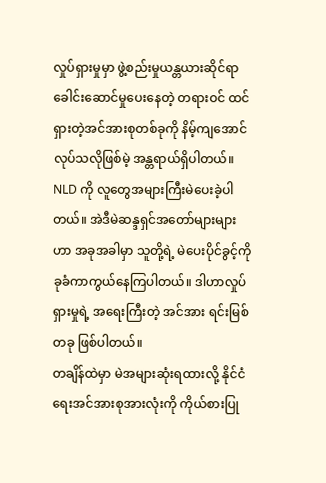လှုပ်ရှားမှုမှာ ဖွဲ့စည်းမှုယန္တယားဆိုင်ရာ ခေါင်းဆောင်မှုပေးနေတဲ့ တရားဝင် ထင်ရှားတဲ့အင်အားစုတစ်ခုကို နိမ့်ကျအောင် လုပ်သလိုဖြစ်မဲ့ အန္တရာယ်ရှိပါတယ်။ NLD ကို လူတွေအများကြီးမဲပေးခဲ့ပါတယ်။ အဲဒီမဲဆန္ဒရှင်အတော်များများဟာ အခုအခါမှာ သူတို့ရဲ့ မဲပေးပိုင်ခွင့်ကို ခုခံကာကွယ်နေကြပါတယ်။ ဒါဟာလှုပ်ရှားမှုရဲ့ အရေးကြီးတဲ့ အင်အား ရင်းမြစ်တခု ဖြစ်ပါတယ်။
တချိန်ထဲမှာ မဲအများဆုံးရထားလို့ နိုင်ငံရေးအင်အားစုအားလုံးကို ကိုယ်စားပြု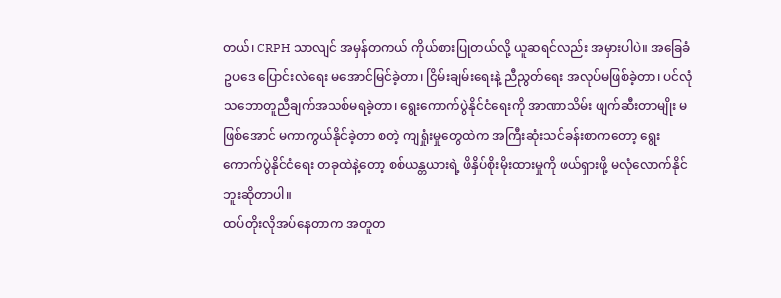တယ်၊ CRPH သာလျင် အမှန်တကယ် ကိုယ်စားပြုတယ်လို့ ယူဆရင်လည်း အမှားပါပဲ။ အခြေခံဥပဒေ ပြောင်းလဲရေး မအောင်မြင်ခဲ့တာ၊ ငြိမ်းချမ်းရေးနဲ့ ညီညွတ်ရေး အလုပ်မဖြစ်ခဲ့တာ၊ ပင်လုံသဘောတူညီချက်အသစ်မရခဲ့တာ၊ ရွေးကောက်ပွဲနိုင်ငံရေးကို အာဏာသိမ်း ဖျက်ဆီးတာမျိုး မဖြစ်အောင် မကာကွယ်နိုင်ခဲ့တာ စတဲ့ ကျရှုံးမှုတွေထဲက အကြီးဆုံးသင်ခန်းစာကတော့ ရွေးကောက်ပွဲနိုင်ငံရေး တခုထဲနဲ့တော့ စစ်ယန္တယားရဲ့ ဖိနှိပ်စိုးမိုးထားမှုကို ဖယ်ရှားဖို့ မလုံလောက်နိုင်ဘူးဆိုတာပါ။
ထပ်တိုးလိုအပ်နေတာက အတူတ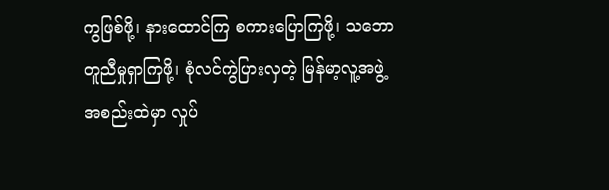ကွဖြစ်ဖို့၊ နားထောင်ကြ စကားပြောကြဖို့၊ သဘောတူညီမှုရှာကြဖို့၊ စုံလင်ကွဲပြားလှတဲ့ မြန်မာ့လူ့အဖွဲ့အစည်းထဲမှာ လှုပ်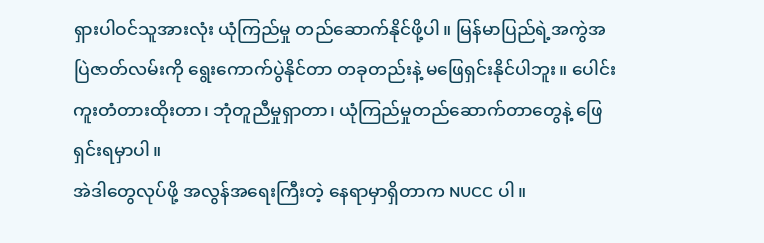ရှားပါဝင်သူအားလုံး ယုံကြည်မှု တည်ဆောက်နိုင်ဖို့ပါ။ မြန်မာပြည်ရဲ့အကွဲအပြဲဇာတ်လမ်းကို ရွေးကောက်ပွဲနိုင်တာ တခုတည်းနဲ့ မဖြေရှင်းနိုင်ပါဘူး။ ပေါင်းကူးတံတားထိုးတာ၊ ဘုံတူညီမှုရှာတာ၊ ယုံကြည်မှုတည်ဆောက်တာတွေနဲ့ ဖြေရှင်းရမှာပါ။
အဲဒါတွေလုပ်ဖို့ အလွန်အရေးကြီးတဲ့ နေရာမှာရှိတာက NUCC ပါ။